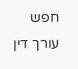חפש עורך דין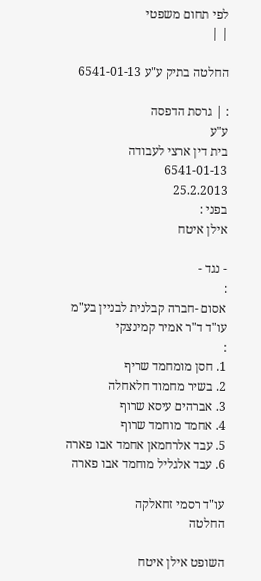לפי תחום משפטי
| |

החלטה בתיק ע"ע 6541-01-13

: | גרסת הדפסה
ע"ע
בית דין ארצי לעבודה
6541-01-13
25.2.2013
בפני :
אילן איטח

- נגד -
:
אסום -חברה קבלנית לבניין בע"מ
עו"ד ד"ר אמיר קמינצקי
:
1. חסן מומחמד שריף
2. בשיר מחמוד חלאחלה
3. אברהים עיסא שרוף
4. אחמד מוחמד שרוף
5. עבד אלרחמאן אחמד אבו פארה
6. עבד אלגליל מוחמד אבו פארה

עו"ד רסמי זחאלקה
החלטה

השופט אילן איטח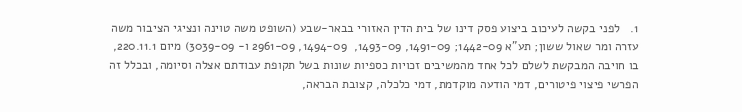1.   לפני בקשה לעיכוב ביצוע פסק דינו של בית הדין האזורי בבאר-שבע (השופט משה טוינה ונציגי הציבור משה עזרה ומר שאול ששון; תע"א 1442-09; 1491-09, 1493-09,  1494-09, 2961-09 ו- 3039-09) מיום 220.11.1, בו חויבה המבקשת לשלם לכל אחד מהמשיבים זכויות כספיות שונות בשל תקופת עבודתם אצלה וסיומה, ובכלל זה הפרשי פיצוי פיטורים, דמי הודעה מוקדמת, דמי כלכלה, קצובת הבראה,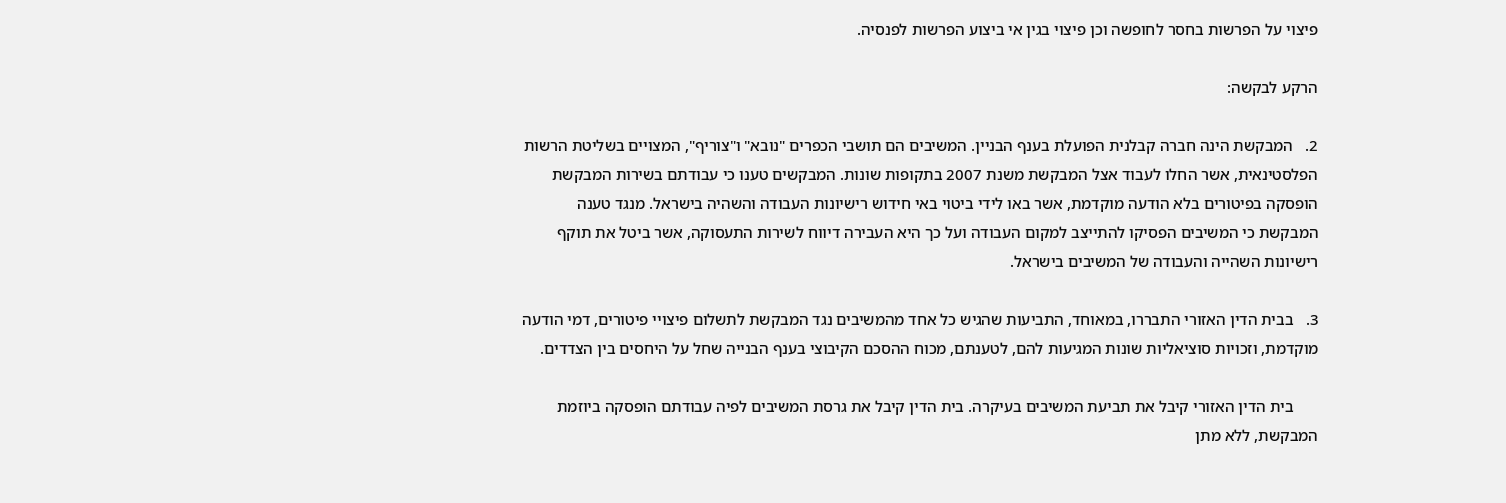פיצוי על הפרשות בחסר לחופשה וכן פיצוי בגין אי ביצוע הפרשות לפנסיה.

הרקע לבקשה:

2.   המבקשת הינה חברה קבלנית הפועלת בענף הבניין. המשיבים הם תושבי הכפרים "נובא" ו"צוריף", המצויים בשליטת הרשות הפלסטינאית, אשר החלו לעבוד אצל המבקשת משנת 2007 בתקופות שונות. המבקשים טענו כי עבודתם בשירות המבקשת הופסקה בפיטורים בלא הודעה מוקדמת, אשר באו לידי ביטוי באי חידוש רישיונות העבודה והשהיה בישראל. מנגד טענה המבקשת כי המשיבים הפסיקו להתייצב למקום העבודה ועל כך היא העבירה דיווח לשירות התעסוקה, אשר ביטל את תוקף רישיונות השהייה והעבודה של המשיבים בישראל.

3.   בבית הדין האזורי התבררו, במאוחד, התביעות שהגיש כל אחד מהמשיבים נגד המבקשת לתשלום פיצויי פיטורים, דמי הודעה מוקדמת, וזכויות סוציאליות שונות המגיעות להם, לטענתם, מכוח ההסכם הקיבוצי בענף הבנייה שחל על היחסים בין הצדדים.

      בית הדין האזורי קיבל את תביעת המשיבים בעיקרה. בית הדין קיבל את גרסת המשיבים לפיה עבודתם הופסקה ביוזמת המבקשת, ללא מתן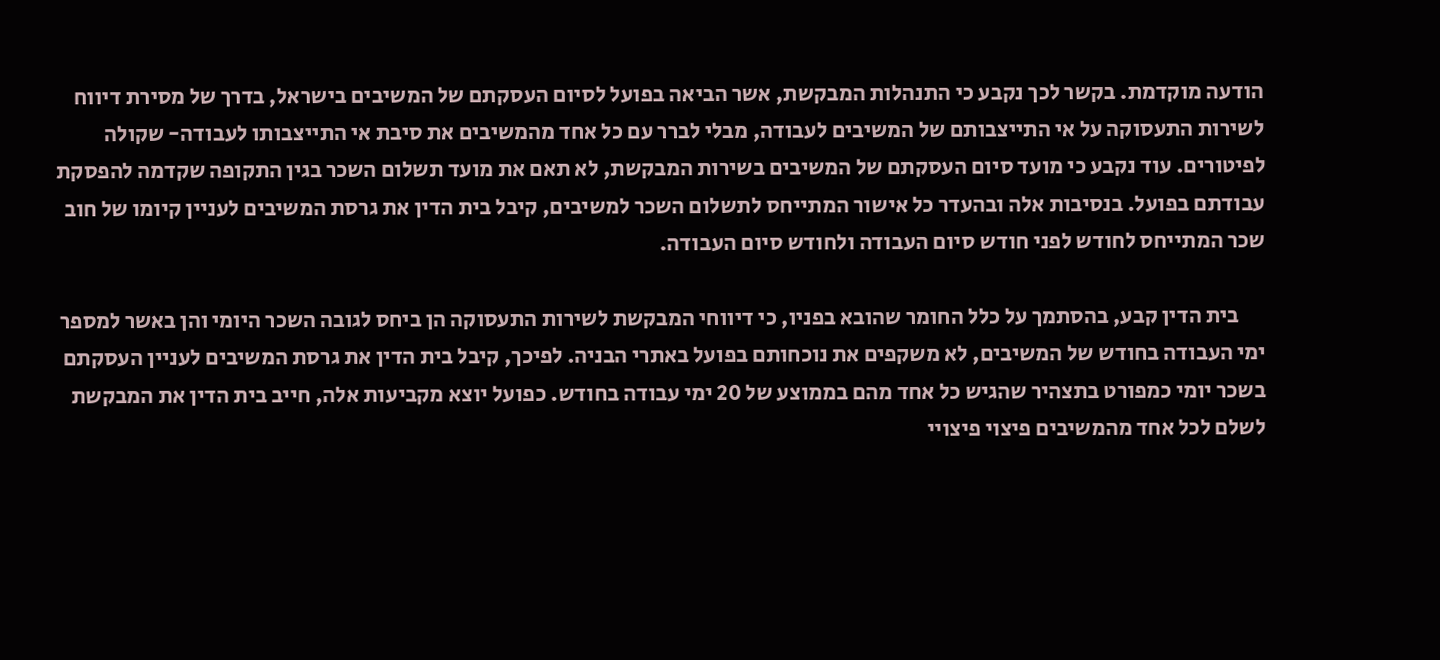הודעה מוקדמת. בקשר לכך נקבע כי התנהלות המבקשת, אשר הביאה בפועל לסיום העסקתם של המשיבים בישראל, בדרך של מסירת דיווח לשירות התעסוקה על אי התייצבותם של המשיבים לעבודה, מבלי לברר עם כל אחד מהמשיבים את סיבת אי התייצבותו לעבודה- שקולה לפיטורים. עוד נקבע כי מועד סיום העסקתם של המשיבים בשירות המבקשת, לא תאם את מועד תשלום השכר בגין התקופה שקדמה להפסקת עבודתם בפועל. בנסיבות אלה ובהעדר כל אישור המתייחס לתשלום השכר למשיבים, קיבל בית הדין את גרסת המשיבים לעניין קיומו של חוב שכר המתייחס לחודש לפני חודש סיום העבודה ולחודש סיום העבודה.

      בית הדין קבע, בהסתמך על כלל החומר שהובא בפניו, כי דיווחי המבקשת לשירות התעסוקה הן ביחס לגובה השכר היומי והן באשר למספר ימי העבודה בחודש של המשיבים, לא משקפים את נוכחותם בפועל באתרי הבניה. לפיכך, קיבל בית הדין את גרסת המשיבים לעניין העסקתם בשכר יומי כמפורט בתצהיר שהגיש כל אחד מהם בממוצע של 20 ימי עבודה בחודש. כפועל יוצא מקביעות אלה, חייב בית הדין את המבקשת לשלם לכל אחד מהמשיבים פיצוי פיצויי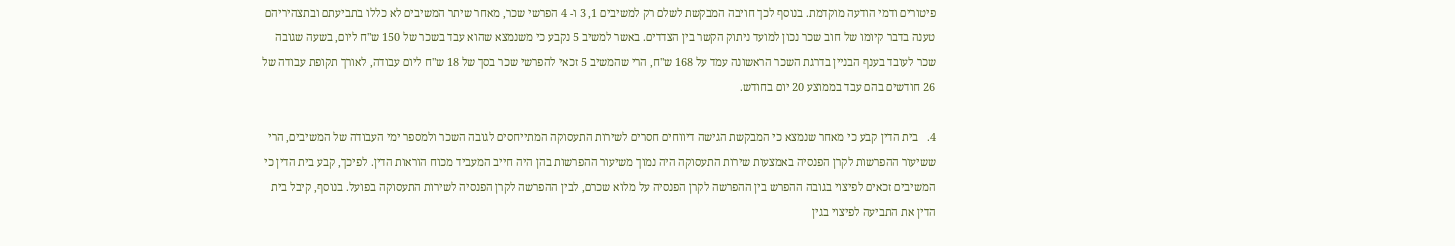פיטורים ודמי הודעה מוקדמת. בנוסף לכך חויבה המבקשת לשלם רק למשיבים 1, 3 ו- 4 הפרשי שכר, מאחר שיתר המשיבים לא כללו בתביעתם ובתצהיריהם טענה בדבר קיומו של חוב שכר נכון למועד ניתוק הקשר בין הצדדים. באשר למשיב 5 נקבע כי משנמצא שהוא עבד בשכר של 150 ש"ח ליום, בשעה שגובה שכר לעובד בענף הבניין בדרגת השכר הראשונה עמד על 168 ש"ח, הרי שהמשיב 5 זכאי להפרשי שכר בסך של 18 ש"ח ליום עבודה, לאורך תקופת עבודה של 26 חודשים בהם עבד בממוצע 20 יום בחודש.

4.   בית הדין קבע כי מאחר שנמצא כי המבקשת הגישה דיווחים חסרים לשירות התעסוקה המתייחסים לגובה השכר ולמספר ימי העבודה של המשיבים, הרי ששיעור ההפרשות לקרן הפנסיה באמצעות שירות התעסוקה היה נמוך משיעור ההפרשות בהן היה חייב המעביד מכוח הוראות הדין. לפיכך, קבע בית הדין כי המשיבים זכאים לפיצוי בגובה ההפרש בין ההפרשה לקרן הפנסיה על מלוא שכרם, לבין ההפרשה לקרן הפנסיה לשירות התעסוקה בפועל. בנוסף, קיבל בית הדין את התביעה לפיצוי בגין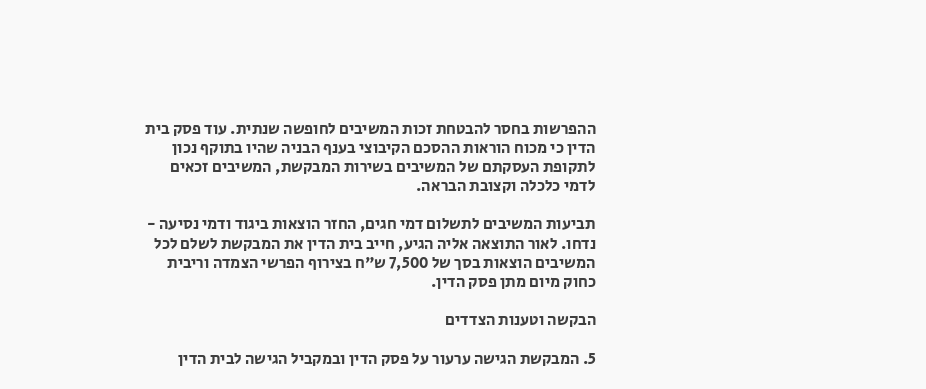ההפרשות בחסר להבטחת זכות המשיבים לחופשה שנתית. עוד פסק בית הדין כי מכוח הוראות ההסכם הקיבוצי בענף הבניה שהיו בתוקף נכון לתקופת העסקתם של המשיבים בשירות המבקשת, המשיבים זכאים לדמי כלכלה וקצובת הבראה.

תביעות המשיבים לתשלום דמי חגים, החזר הוצאות ביגוד ודמי נסיעה - נדחו. לאור התוצאה אליה הגיע, חייב בית הדין את המבקשת לשלם לכל המשיבים הוצאות בסך של 7,500 ש"ח בצירוף הפרשי הצמדה וריבית כחוק מיום מתן פסק הדין.

הבקשה וטענות הצדדים

5. המבקשת הגישה ערעור על פסק הדין ובמקביל הגישה לבית הדין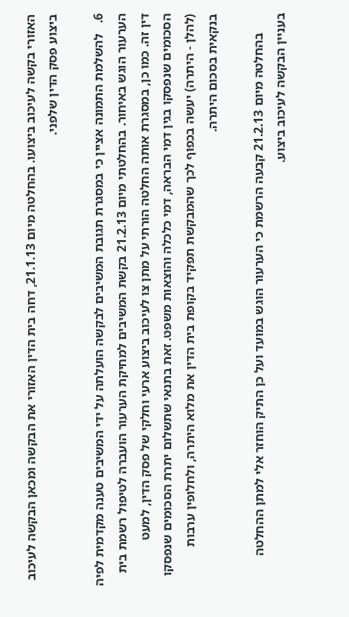האזורי בקשה לעיכוב ביצועו. בהחלטה מיום 21.1.13, דחה בית הדין האזורי את הבקשה ומכאן הבקשה לעיכוב ביצוע פסק הדין שלפני.

6.   להשלמת התמונה אציין כי במסגרת תגובת המשיבים לבקשה הועלתה על ידי המשיבים טענה מקדמית לפיה הערעור הוגש באיחור. בהחלטתי מיום 21.2.13 בקשת המשיבים למחיקת הערעור הועברה לטיפול רשמת בית דין זה. כמו כן, במסגרת אותה החלטה הורתי על מתן צו לעיכוב ביצוע ארעי וחלקי של פסק הדין, למעט הסכומים שנפסקו בגין דמי הבראה, דמי כלכלה והוצאות משפט. זאת בתנאי שתשלום יתרת הסכומים שנפסקו (להלן - היתרה) יעשה בכפוף לכך שהמבקשת תפקיד בקופת בית הדין את מלוא היתרה, ולחלופין ערבות בנקאית בסכום היתרה.

      בהחלטה מיום 21.2.13 קבעה הרשמת כי הערעור הוגש במועד ועל כן התיק הוחזר אלי למתן ההחלטה בעניין הבקשה לעיכוב ביצוע.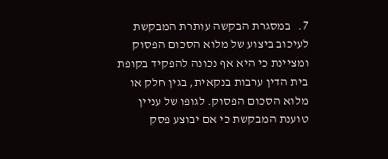7.   במסגרת הבקשה עותרת המבקשת לעיכוב ביצוע של מלוא הסכום הפסוק ומציינת כי היא אף נכונה להפקיד בקופת בית הדין ערבות בנקאית, בגין חלק או מלוא הסכום הפסוק. לגופו של עניין טוענת המבקשת כי אם יבוצע פסק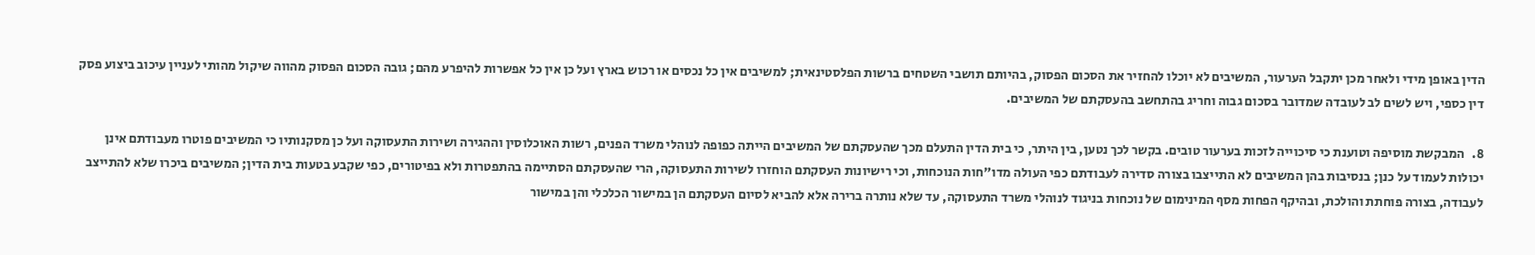הדין באופן מידי ולאחר מכן יתקבל הערעור, המשיבים לא יוכלו להחזיר את הסכום הפסוק, בהיותם תושבי השטחים ברשות הפלסטינאית; למשיבים אין כל נכסים או רכוש בארץ ועל כן אין כל אפשרות להיפרע מהם; גובה הסכום הפסוק מהווה שיקול מהותי לעניין עיכוב ביצוע פסק דין כספי, ויש לשים לב לעובדה שמדובר בסכום גבוה וחריג בהתחשב בהעסקתם של המשיבים.

8.   המבקשת מוסיפה וטוענת כי סיכוייה לזכות בערעור טובים. בקשר לכך נטען, בין היתר, כי בית הדין התעלם מכך שהעסקתם של המשיבים הייתה כפופה לנוהלי משרד הפנים, רשות האוכלוסין וההגירה ושירות התעסוקה ועל כן מסקנותיו כי המשיבים פוטרו מעבודתם אינן יכולות לעמוד על כנן; בנסיבות בהן המשיבים לא התייצבו בצורה סדירה לעבודתם כפי העולה מדו"חות הנוכחות, וכי רישיונות העסקתם הוחזרו לשירות התעסוקה, הרי שהעסקתם הסתיימה בהתפטרות ולא בפיטורים, כפי שקבע בטעות בית הדין; המשיבים ביכרו שלא להתייצב לעבודה, בצורה פוחתת והולכת, ובהיקף הפחות מסף המינימום של נוכחות בניגוד לנוהלי משרד התעסוקה, עד שלא נותרה ברירה אלא להביא לסיום העסקתם הן במישור הכלכלי והן במישור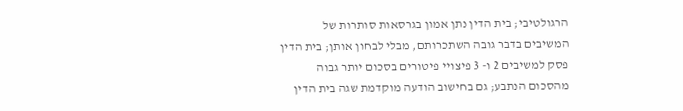הרגולטיבי; בית הדין נתן אמון בגרסאות סותרות של המשיבים בדבר גובה השתכרותם, מבלי לבחון אותן; בית הדין פסק למשיבים 2 ו- 3 פיצויי פיטורים בסכום יותר גבוה מהסכום הנתבע; גם בחישוב הודעה מוקדמת שגה בית הדין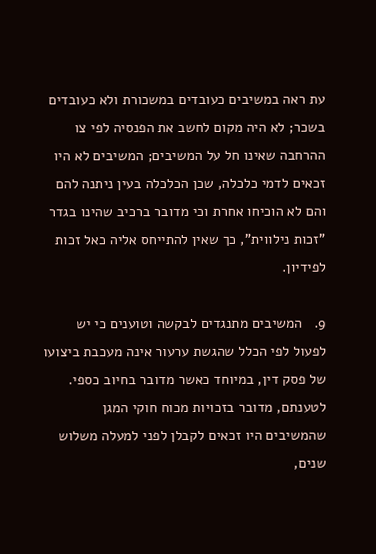עת ראה במשיבים כעובדים במשכורת ולא כעובדים בשכר; לא היה מקום לחשב את הפנסיה לפי צו ההרחבה שאינו חל על המשיבים; המשיבים לא היו זכאים לדמי כלכלה, שכן הכלכלה בעין ניתנה להם והם לא הוכיחו אחרת וכי מדובר ברכיב שהינו בגדר "זכות נילווית", כך שאין להתייחס אליה כאל זכות לפידיון.

9.   המשיבים מתנגדים לבקשה וטוענים כי יש לפעול לפי הכלל שהגשת ערעור אינה מעכבת ביצועו של פסק דין, במיוחד כאשר מדובר בחיוב כספי. לטענתם, מדובר בזכויות מכוח חוקי המגן שהמשיבים היו זכאים לקבלן לפני למעלה משלוש שנים,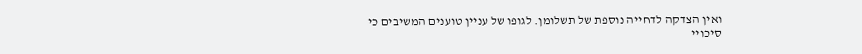ואין הצדקה לדחייה נוספת של תשלומן. לגופו של עניין טוענים המשיבים כי סיכויי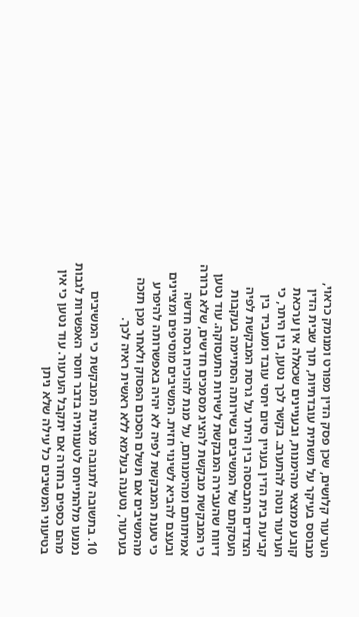הערעור קלושים, שכן פסק הדין מפורט ומנומק כראוי, מבוסס בעיקר על תשתית עובדתיות, תוך שבית הדין קובע ממצאי מהימנות, ובעניינים שכאלה אין ערכאת הערעור נוטה להתערב. בקשר לכך נטען, בין היתר, כי קביעת בית הדין בעניין סיום יחסי עובד ומעביד בין הצדדים התבססה בין היתר על גרסת המבקשת לפיה העסקתם של המשיבים בשירותה הסתיימה בעקבות דיווח שהעבירה המבקשת לשירות התעסוקה. עוד נטען כי המבקשת מבקשת להציג מסמכים חדשים, שלא ברורה אמיתותם ומהימנותם, על מנת להוכיח גרסה חדשה ובעצם להביא לשינוי חזית. המשיבים מוסיפים ומציינים כי טענת המבקשת לפיה לא יהיה באפשרותה להיפרע מהמשיבים אם תשלם הסכום הפסוק ולאחר מכן תזכה בערעור, נטענה בעלמא ללא ראשית ראיה לכך.

10. בתשובה לתגובה מציינת המבקשת כי המשיבים נמנעו מלהתייחס לטענותיה בדבר חוסר האפשרות לגבות מהם כספים בחזרה אם יתקבל הערעור. עוד נטען כי אין בטיעוני המשיבים כל עילה שלא ניתן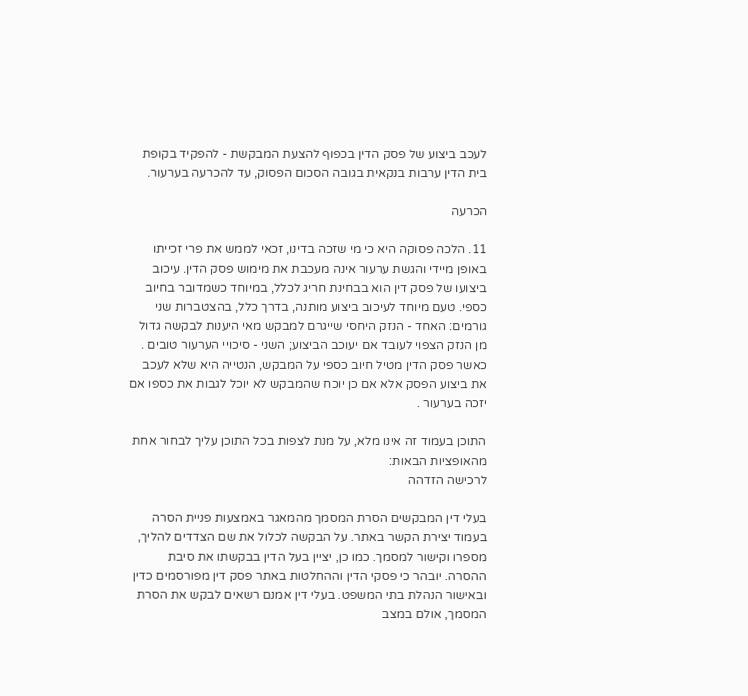לעכב ביצוע של פסק הדין בכפוף להצעת המבקשת - להפקיד בקופת בית הדין ערבות בנקאית בגובה הסכום הפסוק, עד להכרעה בערעור.

הכרעה

11. הלכה פסוקה היא כי מי שזכה בדינו, זכאי לממש את פרי זכייתו באופן מיידי והגשת ערעור אינה מעכבת את מימוש פסק הדין. עיכוב ביצועו של פסק דין הוא בבחינת חריג לכלל, במיוחד כשמדובר בחיוב כספי. טעם מיוחד לעיכוב ביצוע מותנה, בדרך כלל, בהצטברות שני גורמים: האחד - הנזק היחסי שייגרם למבקש מאי היענות לבקשה גדול מן הנזק הצפוי לעובד אם יעוכב הביצוע; השני - סיכויי הערעור טובים . כאשר פסק הדין מטיל חיוב כספי על המבקש, הנטייה היא שלא לעכב את ביצוע הפסק אלא אם כן יוכח שהמבקש לא יוכל לגבות את כספו אם יזכה בערעור .

התוכן בעמוד זה אינו מלא, על מנת לצפות בכל התוכן עליך לבחור אחת מהאופציות הבאות:
לרכישה הזדהה

בעלי דין המבקשים הסרת המסמך מהמאגר באמצעות פניית הסרה בעמוד יצירת הקשר באתר. על הבקשה לכלול את שם הצדדים להליך, מספרו וקישור למסמך. כמו כן, יציין בעל הדין בבקשתו את סיבת ההסרה. יובהר כי פסקי הדין וההחלטות באתר פסק דין מפורסמים כדין ובאישור הנהלת בתי המשפט. בעלי דין אמנם רשאים לבקש את הסרת המסמך, אולם במצב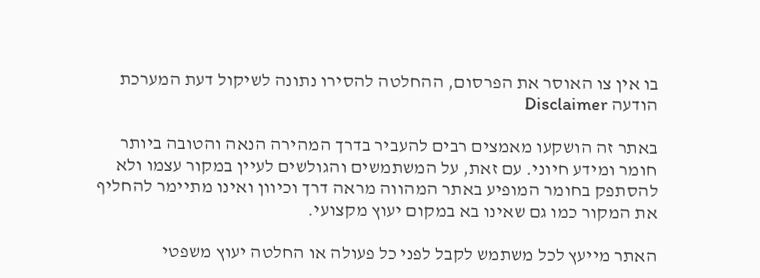בו אין צו האוסר את הפרסום, ההחלטה להסירו נתונה לשיקול דעת המערכת
הודעה Disclaimer

באתר זה הושקעו מאמצים רבים להעביר בדרך המהירה הנאה והטובה ביותר חומר ומידע חיוני. עם זאת, על המשתמשים והגולשים לעיין במקור עצמו ולא להסתפק בחומר המופיע באתר המהווה מראה דרך וכיוון ואינו מתיימר להחליף את המקור כמו גם שאינו בא במקום יעוץ מקצועי.

האתר מייעץ לכל משתמש לקבל לפני כל פעולה או החלטה יעוץ משפטי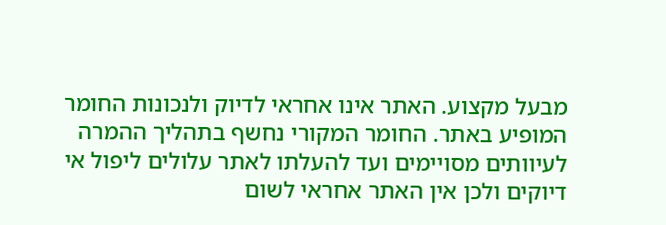מבעל מקצוע. האתר אינו אחראי לדיוק ולנכונות החומר המופיע באתר. החומר המקורי נחשף בתהליך ההמרה לעיוותים מסויימים ועד להעלתו לאתר עלולים ליפול אי דיוקים ולכן אין האתר אחראי לשום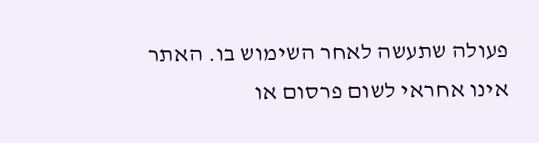פעולה שתעשה לאחר השימוש בו. האתר אינו אחראי לשום פרסום או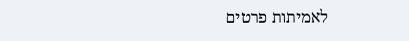לאמיתות פרטים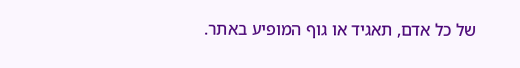של כל אדם, תאגיד או גוף המופיע באתר.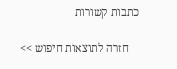כתבות קשורות

    חזרה לתוצאות חיפוש >>